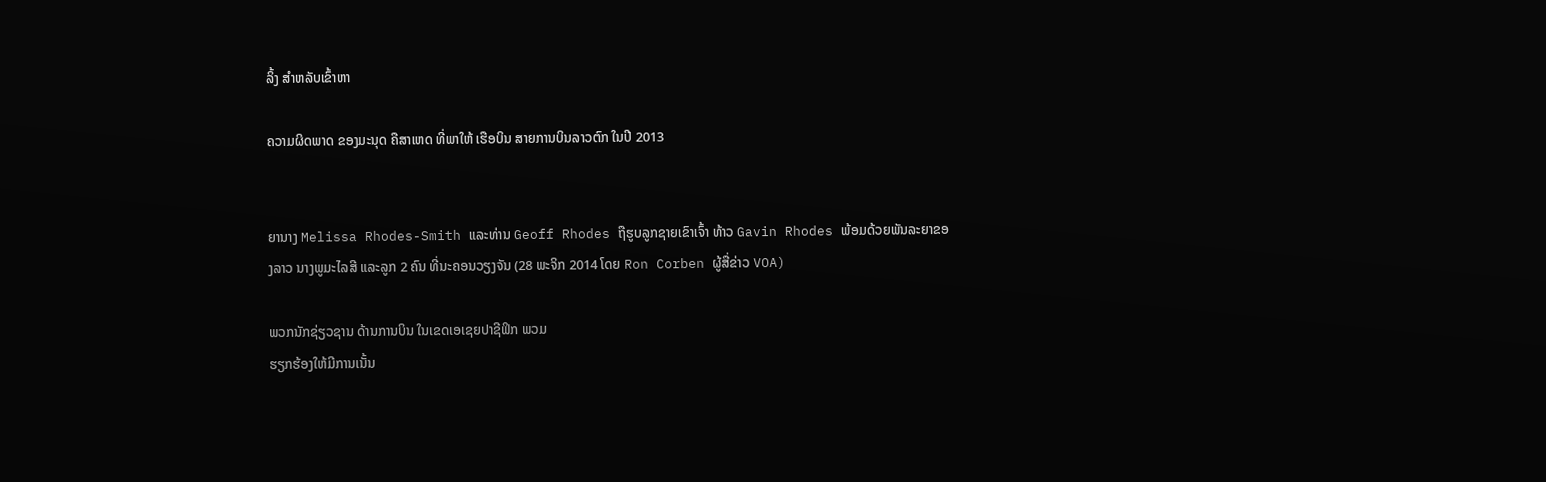ລິ້ງ ສຳຫລັບເຂົ້າຫາ

ຄວາມຜິດພາດ ຂອງມະນຸດ ຄືສາເຫດ ທີ່ພາໃຫ້ ເຮືອບິນ ສາຍການບິນລາວຕົກ ໃນປີ 2013


ຍານາງ Melissa Rhodes-Smith ແລະທ່ານ Geoff Rhodes ຖືຮູບລູກຊາຍເຂົາເຈົ້າ ທ້າວ Gavin Rhodes ພ້ອມດ້ວຍພັນລະຍາຂອງລາວ ນາງພູມະໄລສີ ແລະລູກ 2 ຄົນ ທີ່ນະຄອນວຽງຈັນ (28 ພະຈິກ 2014 ໂດຍ Ron Corben ຜູ້ສື່ຂ່າວ VOA)

ພວກນັກຊ່ຽວຊານ ດ້ານການບິນ ໃນເຂດເອເຊຍປາຊີຟິກ ພວມ
ຮຽກຮ້ອງໃຫ້ມີການເນັ້ນ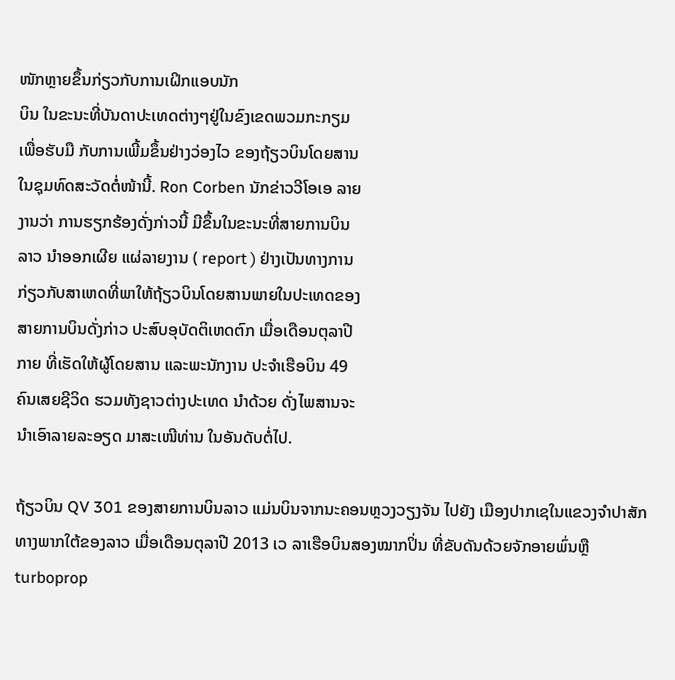ໜັກຫຼາຍຂຶ້ນກ່ຽວກັບການເຝິກແອບນັກ
ບິນ ໃນຂະນະທີ່ບັນດາປະເທດຕ່າງໆຢູ່ໃນຂົງເຂດພວມກະກຽມ
ເພື່ອຮັບມື ກັບການເພີ້ມຂຶ້ນຢ່າງວ່ອງໄວ ຂອງຖ້ຽວບິນໂດຍສານ
ໃນຊຸມທົດສະວັດຕໍ່ໜ້ານີ້. Ron Corben ນັກຂ່າວວີໂອເອ ລາຍ
ງານວ່າ ການຮຽກຮ້ອງດັ່ງກ່າວນີ້ ມີຂຶ້ນໃນຂະນະທີ່ສາຍການບິນ
ລາວ ນຳອອກເຜີຍ ແຜ່ລາຍງານ ( report ) ຢ່າງເປັນທາງການ
ກ່ຽວກັບສາເຫດທີ່ພາໃຫ້ຖ້ຽວບິນໂດຍສານພາຍໃນປະເທດຂອງ
ສາຍການບິນດັ່ງກ່າວ ປະສົບອຸບັດຕິເຫດຕົກ ເມື່ອເດືອນຕຸລາປີ
ກາຍ ທີ່ເຮັດໃຫ້ຜູ້ໂດຍສານ ແລະພະນັກງານ ປະຈຳເຮືອບິນ 49
ຄົນເສຍຊີວິດ ຮວມທັງຊາວຕ່າງປະເທດ ນຳດ້ວຍ ດັ່ງໄພສານຈະ
ນຳເອົາລາຍລະອຽດ ມາສະເໜີທ່ານ ໃນອັນດັບຕໍ່ໄປ.

ຖ້ຽວບິນ QV 301 ຂອງສາຍການບິນລາວ ແມ່ນບິນຈາກນະຄອນຫຼວງວຽງຈັນ ໄປຍັງ ເມືອງປາກເຊໃນແຂວງຈຳປາສັກ ທາງພາກໃຕ້ຂອງລາວ ເມື່ອເດືອນຕຸລາປີ 2013 ເວ ລາເຮືອບິນສອງໝາກປິ່ນ ທີ່ຂັບດັນດ້ວຍຈັກອາຍພົ່ນຫຼື turboprop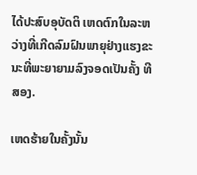ໄດ້ປະສົບອຸບັດຕິ ເຫດຕົກໃນລະຫວ່າງທີ່ເກີດລົມຝົນພາຍຸຢ່າງແຮງຂະນະທີ່ພະຍາຍາມລົງຈອດເປັນຄັ້ງ ທີສອງ.

ເຫດຮ້າຍໃນຄັ້ງນັ້ນ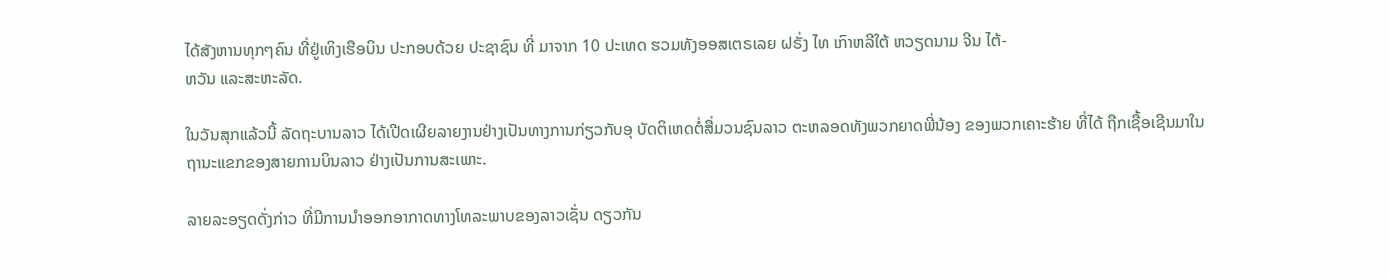ໄດ້ສັງຫານທຸກໆຄົນ ທີ່ຢູ່ເທິງເຮືອບິນ ປະກອບດ້ວຍ ປະຊາຊົນ ທີ່ ມາຈາກ 10 ປະເທດ ຮວມທັງອອສເຕຣເລຍ ຝຣັ່ງ ໄທ ເກົາຫລີໃຕ້ ຫວຽດນາມ ຈີນ ໄຕ້-
ຫວັນ ແລະສະຫະລັດ.

ໃນວັນສຸກແລ້ວນີ້ ລັດຖະບານລາວ ໄດ້ເປີດເຜີຍລາຍງານຢ່າງເປັນທາງການກ່ຽວກັບອຸ ບັດຕິເຫດຕໍ່ສື່ມວນຊົນລາວ ຕະຫລອດທັງພວກຍາດພີ່ນ້ອງ ຂອງພວກເຄາະຮ້າຍ ທີ່ໄດ້ ຖືກເຊື້ອເຊີນມາໃນຖານະແຂກຂອງສາຍການບິນລາວ ຢ່າງເປັນການສະເພາະ.

ລາຍລະອຽດດັ່ງກ່າວ ທີ່ມີການນຳອອກອາກາດທາງໂທລະພາບຂອງລາວເຊັ່ນ ດຽວກັນ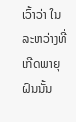ເວົ້າວ່າ ໃນລະຫວ່າງທີ່ເກີດພາຍຸຝົນນັ້ນ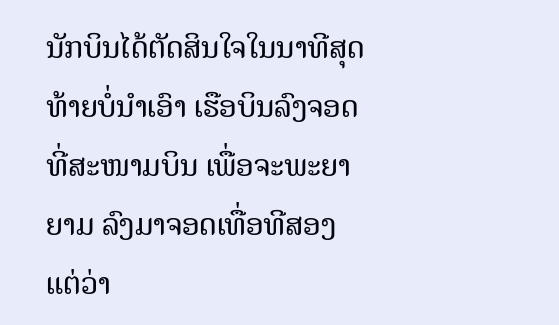ນັກບິນໄດ້ຕັດສິນໃຈໃນນາທີສຸດທ້າຍບໍ່ນຳເອົາ ເຮືອບິນລົງຈອດ ທີ່ສະໜາມບິນ ເພື່ອຈະພະຍາຍາມ ລົງມາຈອດເທື່ອທີສອງ ແຕ່ວ່າ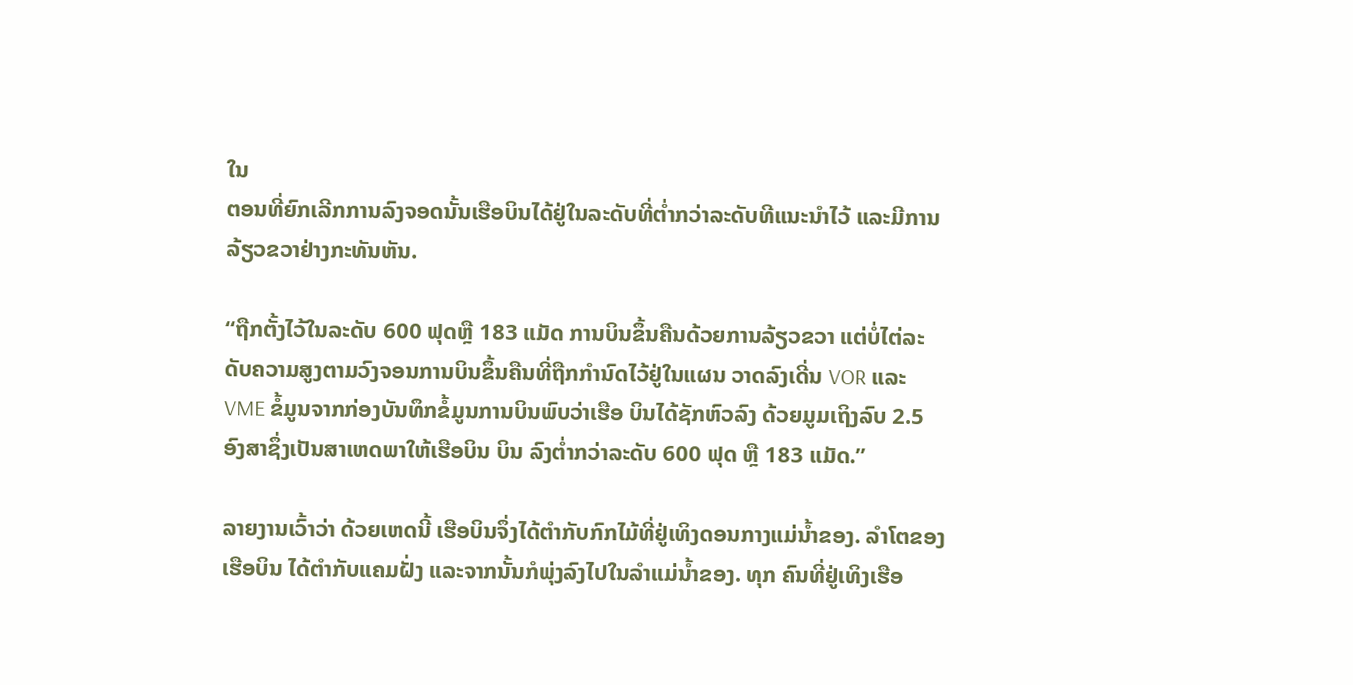ໃນ
ຕອນທີ່ຍົກເລີກການລົງຈອດນັ້ນເຮືອບິນໄດ້ຢູ່ໃນລະດັບທີ່ຕ່ຳກວ່າລະດັບທີແນະນຳໄວ້ ແລະມີການລ້ຽວຂວາຢ່າງກະທັນຫັນ.

“ຖືກຕັ້ງໄວ້ໃນລະດັບ 600 ຟຸດຫຼື 183 ແມັດ ການບິນຂຶ້ນຄືນດ້ວຍການລ້ຽວຂວາ ແຕ່ບໍ່ໄຕ່ລະດັບຄວາມສູງຕາມວົງຈອນການບິນຂຶ້ນຄືນທີ່ຖືກກຳນົດໄວ້ຢູ່ໃນແຜນ ວາດລົງເດີ່ນ VOR ແລະ VME ຂໍ້ມູນຈາກກ່ອງບັນທຶກຂໍ້ມູນການບິນພົບວ່າເຮືອ ບິນໄດ້ຊັກຫົວລົງ ດ້ວຍມູມເຖິງລົບ 2.5 ອົງສາຊຶ່ງເປັນສາເຫດພາໃຫ້ເຮືອບິນ ບິນ ລົງຕ່ຳກວ່າລະດັບ 600 ຟຸດ ຫຼື 183 ແມັດ.”

ລາຍງານເວົ້າວ່າ ດ້ວຍເຫດນີ້ ເຮືອບິນຈຶ່ງໄດ້ຕຳກັບກົກໄມ້ທີ່ຢູ່ເທິງດອນກາງແມ່ນ້ຳຂອງ. ລຳໂຕຂອງເຮືອບິນ ໄດ້ຕຳກັບແຄມຝັ່ງ ແລະຈາກນັ້ນກໍພຸ່ງລົງໄປໃນລຳແມ່ນ້ຳຂອງ. ທຸກ ຄົນທີ່ຢູ່ເທິງເຮືອ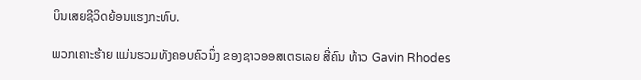ບິນເສຍຊີວິດຍ້ອນແຮງກະທົບ.

ພວກເຄາະຮ້າຍ ແມ່ນຮວມທັງຄອບຄົວນຶ່ງ ຂອງຊາວອອສເຕຣເລຍ ສີ່ຄົນ ທ້າວ Gavin Rhodes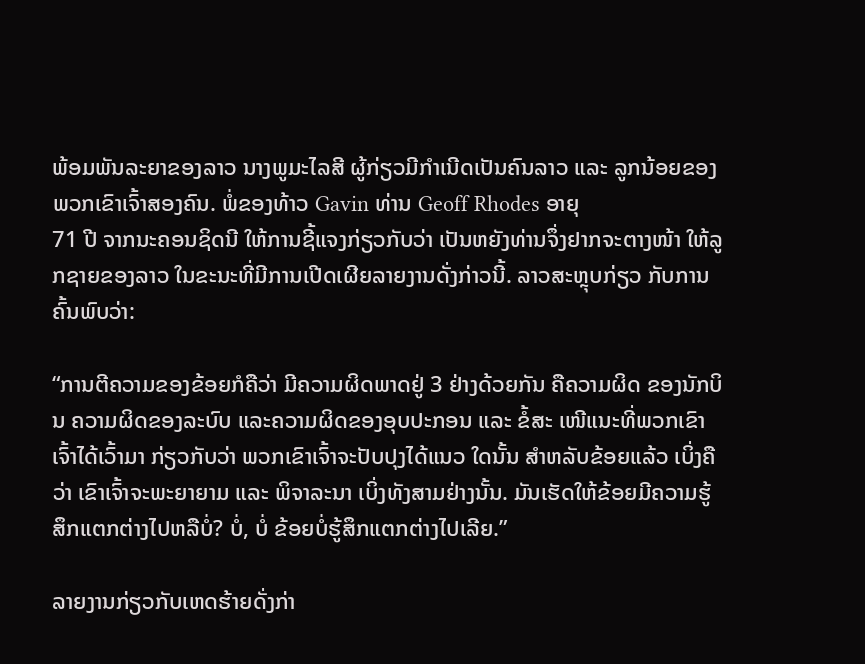ພ້ອມພັນລະຍາຂອງລາວ ນາງພູມະໄລສີ ຜູ້ກ່ຽວມີກຳເນີດເປັນຄົນລາວ ແລະ ລູກນ້ອຍຂອງພວກເຂົາເຈົ້າສອງຄົນ. ພໍ່ຂອງທ້າວ Gavin ທ່ານ Geoff Rhodes ອາຍຸ
71 ປີ ຈາກນະຄອນຊິດນີ ໃຫ້ການຊີ້ແຈງກ່ຽວກັບວ່າ ເປັນຫຍັງທ່ານຈຶ່ງຢາກຈະຕາງໜ້າ ໃຫ້ລູກຊາຍຂອງລາວ ໃນຂະນະທີ່ມີການເປີດເຜີຍລາຍງານດັ່ງກ່າວນີ້. ລາວສະຫຼຸບກ່ຽວ ກັບການຄົ້ນພົບວ່າ:

“ການຕີຄວາມຂອງຂ້ອຍກໍຄືວ່າ ມີຄວາມຜິດພາດຢູ່ 3 ຢ່າງດ້ວຍກັນ ຄືຄວາມຜິດ ຂອງນັກບິນ ຄວາມຜິດຂອງລະບົບ ແລະຄວາມຜິດຂອງອຸບປະກອນ ແລະ ຂໍ້ສະ ເໜີແນະທີ່ພວກເຂົາເຈົ້າໄດ້ເວົ້າມາ ກ່ຽວກັບວ່າ ພວກເຂົາເຈົ້າຈະປັບປຸງໄດ້ແນວ ໃດນັ້ນ ສຳຫລັບຂ້ອຍແລ້ວ ເບິ່ງຄືວ່າ ເຂົາເຈົ້າຈະພະຍາຍາມ ແລະ ພິຈາລະນາ ເບິ່ງທັງສາມຢ່າງນັ້ນ. ມັນເຮັດໃຫ້ຂ້ອຍມີຄວາມຮູ້ສຶກແຕກຕ່າງໄປຫລືບໍ່? ບໍ່, ບໍ່ ຂ້ອຍບໍ່ຮູ້ສຶກແຕກຕ່າງໄປເລີຍ.”

ລາຍງານກ່ຽວກັບເຫດຮ້າຍດັ່ງກ່າ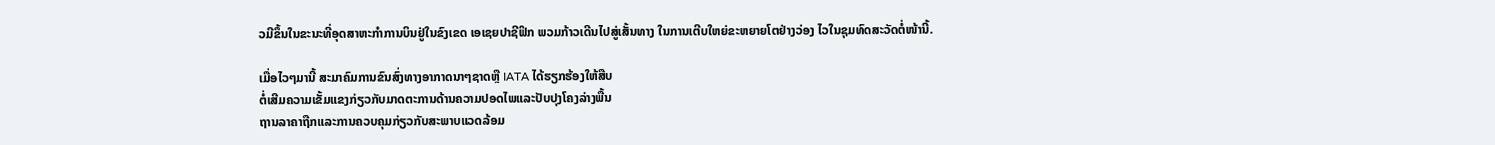ວມີຂຶ້ນໃນຂະນະທີ່ອຸດສາຫະກຳການບິນຢູ່ໃນຂົງເຂດ ເອເຊຍປາຊີຟິກ ພວມກ້າວເດີນໄປສູ່ເສັ້ນທາງ ໃນການເຕີບໃຫຍ່ຂະຫຍາຍໂຕຢ່າງວ່ອງ ໄວໃນຊຸມທົດສະວັດຕໍ່ໜ້ານີ້.

ເມື່ອໄວໆມານີ້ ສະມາຄົມການຂົນສົ່ງທາງອາກາດນາໆຊາດຫຼື IATA ໄດ້ຮຽກຮ້ອງໃຫ້ສືບ
ຕໍ່ເສີມຄວາມເຂັ້ມແຂງກ່ຽວກັບມາດຕະການດ້ານຄວາມປອດໄພແລະປັບປຸງໂຄງລ່າງພື້ນ
ຖານລາຄາຖືກແລະການຄວບຄຸມກ່ຽວກັບສະພາບແວດລ້ອມ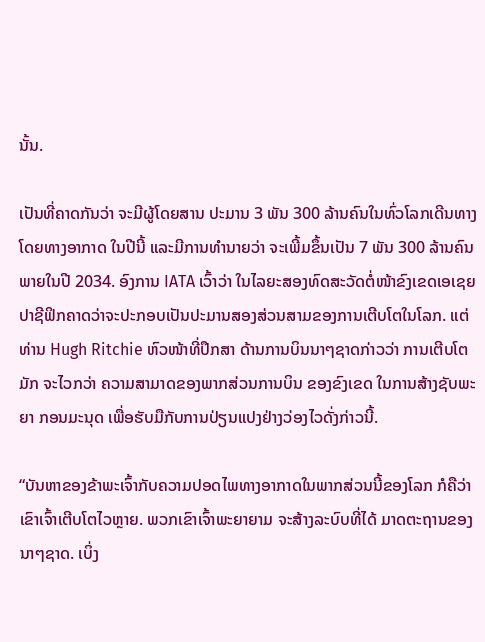ນັ້ນ.

ເປັນທີ່ຄາດກັນວ່າ ຈະມີຜູ້ໂດຍສານ ປະມານ 3 ພັນ 300 ລ້ານຄົນໃນທົ່ວໂລກເດີນທາງ ໂດຍທາງອາກາດ ໃນປີນີ້ ແລະມີການທຳນາຍວ່າ ຈະເພີ້ມຂຶ້ນເປັນ 7 ພັນ 300 ລ້ານຄົນ ພາຍໃນປີ 2034. ອົງການ IATA ເວົ້າວ່າ ໃນໄລຍະສອງທົດສະວັດຕໍ່ໜ້າຂົງເຂດເອເຊຍ ປາຊີຟິກຄາດວ່າຈະປະກອບເປັນປະມານສອງສ່ວນສາມຂອງການເຕີບໂຕໃນໂລກ. ແຕ່ ທ່ານ Hugh Ritchie ຫົວໜ້າທີ່ປຶກສາ ດ້ານການບິນນາໆຊາດກ່າວວ່າ ການເຕີບໂຕມັກ ຈະໄວກວ່າ ຄວາມສາມາດຂອງພາກສ່ວນການບິນ ຂອງຂົງເຂດ ໃນການສ້າງຊັບພະຍາ ກອນມະນຸດ ເພື່ອຮັບມືກັບການປ່ຽນແປງຢ່າງວ່ອງໄວດັ່ງກ່າວນີ້.

“ບັນຫາຂອງຂ້າພະເຈົ້າກັບຄວາມປອດໄພທາງອາກາດໃນພາກສ່ວນນີ້ຂອງໂລກ ກໍຄືວ່າ ເຂົາເຈົ້າເຕີບໂຕໄວຫຼາຍ. ພວກເຂົາເຈົ້າພະຍາຍາມ ຈະສ້າງລະບົບທີ່ໄດ້ ມາດຕະຖານຂອງນາໆຊາດ. ເບິ່ງ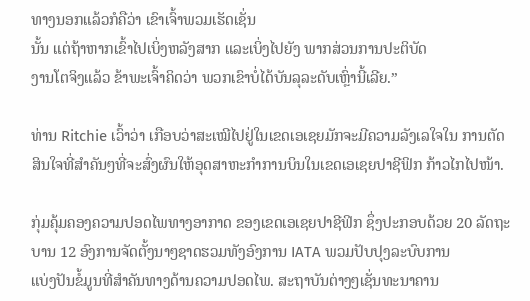ທາງນອກແລ້ວກໍຄືວ່າ ເຂົາເຈົ້າພວມເຮັດເຊັ່ນ
ນັ້ນ ແຕ່ຖ້າຫາກເຂົ້າໄປເບິ່ງຫລັງສາກ ແລະເບິ່ງໄປຍັງ ພາກສ່ວນການປະຕິບັດ
ງານໂຕຈິງແລ້ວ ຂ້າພະເຈົ້າຄິດວ່າ ພວກເຂົາບໍ່ໄດ້ບັນລຸລະດັບເຫຼົ່ານີ້ເລີຍ.”

ທ່ານ Ritchie ເວົ້າວ່າ ເກືອບວ່າສະເໝີໄປຢູ່ໃນເຂດເອເຊຍມັກຈະມີຄວາມລັງເລໃຈໃນ ການຕັດສິນໃຈທີ່ສຳຄັນໆທີ່ຈະສົ່ງຜົນໃຫ້ອຸດສາຫະກຳການບິນໃນເຂດເອເຊຍປາຊີຟິກ ກ້າວໄກໄປໜ້າ.

ກຸ່ມຄຸ້ມຄອງຄວາມປອດໄພທາງອາກາດ ຂອງເຂດເອເຊຍປາຊີຟິກ ຊຶ່ງປະກອບດ້ວຍ 20 ລັດຖະບານ 12 ອົງການຈັດຕັ້ງນາໆຊາດຮວມທັງອົງການ IATA ພວມປັບປຸງລະບົບການ
ແບ່ງປັນຂໍ້ມູນທີ່ສຳຄັນທາງດ້ານຄວາມປອດໄພ. ສະຖາບັນຕ່າງໆເຊັ່ນທະນາຄານ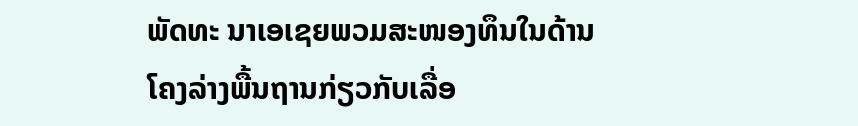ພັດທະ ນາເອເຊຍພວມສະໜອງທຶນໃນດ້ານໂຄງລ່າງພື້ນຖານກ່ຽວກັບເລື່ອ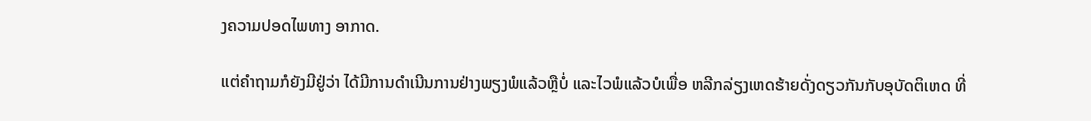ງຄວາມປອດໄພທາງ ອາກາດ.

ແຕ່ຄຳຖາມກໍຍັງມີຢູ່ວ່າ ໄດ້ມີການດຳເນີນການຢ່າງພຽງພໍແລ້ວຫຼືບໍ່ ແລະໄວພໍແລ້ວບໍເພື່ອ ຫລີກລ່ຽງເຫດຮ້າຍດັ່ງດຽວກັນກັບອຸບັດຕິເຫດ ທີ່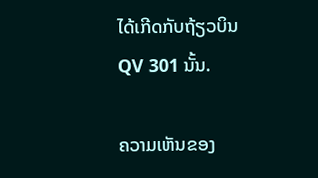ໄດ້ເກີດກັບຖ້ຽວບິນ QV 301 ນັ້ນ.

ຄວາມເຫັນຂອງ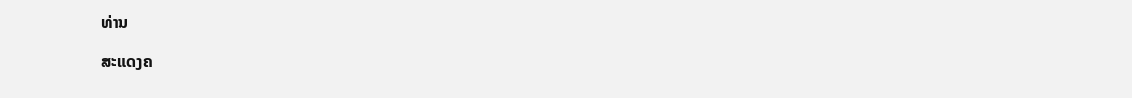ທ່ານ

ສະແດງຄ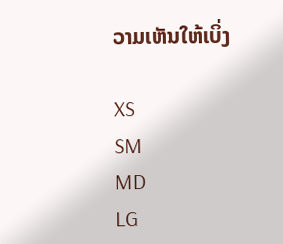ວາມເຫັນໃຫ້ເບິ່ງ

XS
SM
MD
LG